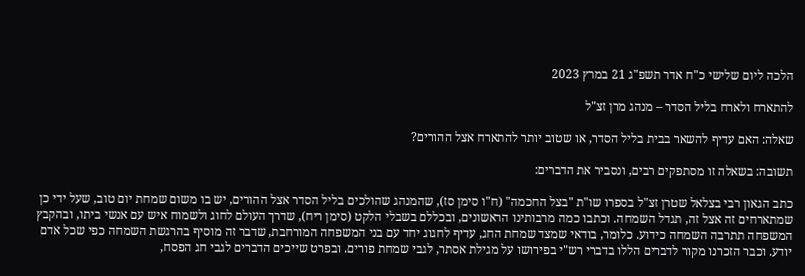הלכה ליום שלישי כ"ח אדר תשפ"ג 21 במרץ 2023

להתארח ולארח בליל הסדר – מנהג מרן זצ"ל

שאלה: האם עדיף להשאר בבית בליל הסדר, או שטוב יותר להתארח אצל ההורים?

תשובה: בשאלה זו מסתפקים רבים, ונסביר את הדברים:

כתב הגאון רבי בצלאל שטרן זצ"ל בספרו שו"ת "בצל החכמה" (ח"ו סימן סז), שהמנהג שהולכים בליל הסדר אצל ההורים, יש בו משום שמחת יום טוב, שעל ידי כן שמתארחים זה אצל זה, תגדל השמחה. וכתבו כמה מרבותינו הראשונים, ובכללם בשבלי הלקט (סימן ריח), שדרך העולם לחוג ולשמוח איש עם אנשי ביתו, ובהקבץ המשפחה תתרבה השמחה כידוע. כלומר, בודאי שמצד שמחת החג, עדיף לחגוג יחד עם בני המשפחה המורחבת, שדבר זה מוסיף בהרגשת השמחה כפי שכל אדם יודע. וכבר הזכרנו מקור לדברים הללו בדברי רש"י בפירושו על מגילת אסתר, לגבי שמחת פורים. ובפרט שייכים הדברים לגבי חג הפסח,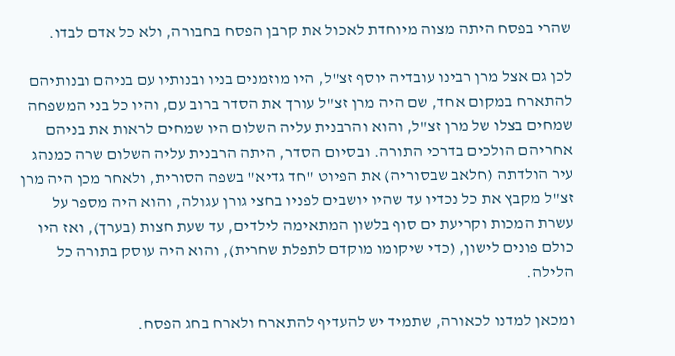שהרי בפסח היתה מצוה מיוחדת לאכול את קרבן הפסח בחבורה, ולא כל אדם לבדו.

לכן גם אצל מרן רבינו עובדיה יוסף זצ"ל, היו מוזמנים בניו ובנותיו עם בניהם ובנותיהם להתארח במקום אחד, שם היה מרן זצ"ל עורך את הסדר ברוב עם, והיו כל בני המשפחה שמחים בצלו של מרן זצ"ל, והוא והרבנית עליה השלום היו שמחים לראות את בניהם אחריהם הולכים בדרכי התורה. ובסיום הסדר, היתה הרבנית עליה השלום שרה כמנהג עיר הולדתה (חלאב שבסוריה) את הפיוט "חד גדיא" בשפה הסורית, ולאחר מכן היה מרן זצ"ל מקבץ את כל נכדיו עד שהיו יושבים לפניו בחצי גורן עגולה, והוא היה מספר על עשרת המכות וקריעת ים סוף בלשון המתאימה לילדים, עד שעת חצות (בערך), ואז היו כולם פונים לישון, (כדי שיקומו מוקדם לתפלת שחרית), והוא היה עוסק בתורה כל הלילה.

ומכאן למדנו לכאורה, שתמיד יש להעדיף להתארח ולארח בחג הפסח.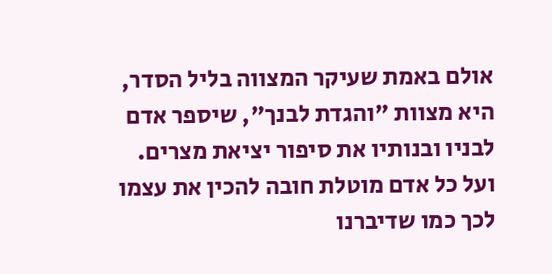אולם באמת שעיקר המצווה בליל הסדר, היא מצוות "והגדת לבנך", שיספר אדם לבניו ובנותיו את סיפור יציאת מצרים. ועל כל אדם מוטלת חובה להכין את עצמו לכך כמו שדיברנו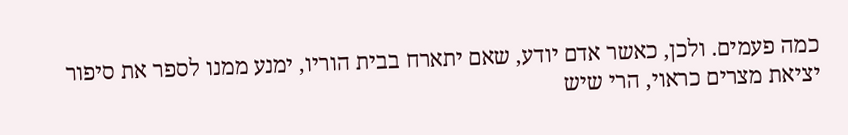כמה פעמים. ולכן, כאשר אדם יודע, שאם יתארח בבית הוריו, ימנע ממנו לספר את סיפור יציאת מצרים כראוי, הרי שיש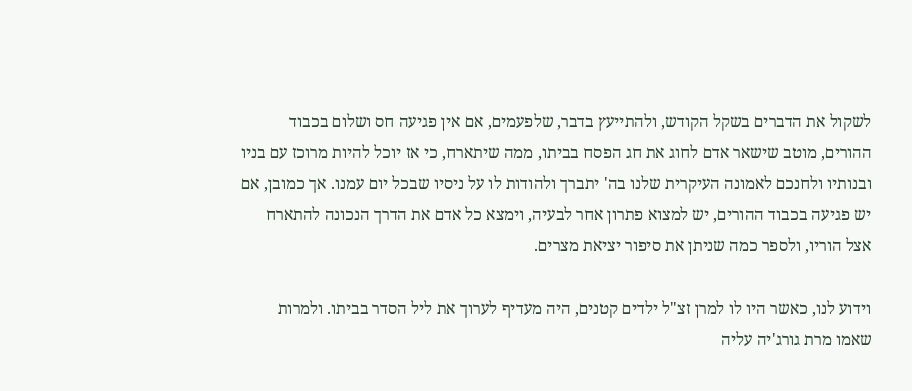לשקול את הדברים בשקל הקודש, ולהתייעץ בדבר, שלפעמים, אם אין פגיעה חס ושלום בכבוד ההורים, מוטב שישאר אדם לחוג את חג הפסח בביתו, ממה שיתארח, כי אז יוכל להיות מרוכז עם בניו ובנותיו ולחנכם לאמונה העיקרית שלנו בה' יתברך ולהודות לו על ניסיו שבכל יום עמנו. אך כמובן, אם יש פגיעה בכבוד ההורים, יש למצוא פתרון אחר לבעיה, וימצא כל אדם את הדרך הנכונה להתארח אצל הוריו, ולספר כמה שניתן את סיפור יציאת מצרים.

וידוע לנו, כאשר היו לו למרן זצ"ל ילדים קטנים, היה מעדיף לערוך את ליל הסדר בביתו. ולמרות שאמו מרת גורג'יה עליה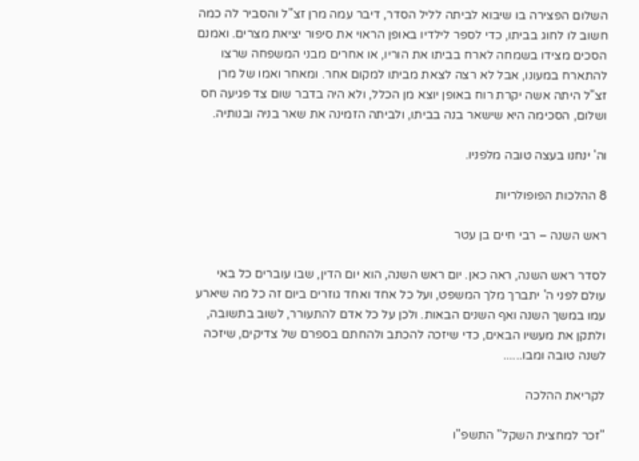השלום הפצירה בו שיבוא לביתה לליל הסדר, דיבר עמה מרן זצ"ל והסביר לה כמה חשוב לו לחוג בביתו, כדי לספר לילדיו באופן הראוי את סיפור יציאת מצרים. ואמנם הסכים מצידו בשמחה לארח בביתו את הוריו, או אחרים מבני המשפחה שרצו להתארח במעונו, אבל לא רצה לצאת מביתו למקום אחר. ומאחר ואמו של מרן זצ"ל היתה אשה יקרת רוח באופן יוצא מן הכלל, ולא היה בדבר שום צד פגיעה חס ושלום, הסכימה היא שישאר בנה בביתו, ולביתה הזמינה את שאר בניה ובנותיה.

וה' ינחנו בעצה טובה מלפניו.

8 ההלכות הפופולריות

ראש השנה – רבי חיים בן עטר

לסדר ראש השנה, ראה כאן. יום ראש השנה, הוא יום הדין, שבו עוברים כל באי עולם לפני ה' יתברך מלך המשפט, ועל כל אחד ואחד גוזרים ביום זה כל מה שיארע עמו במשך השנה ואף השנים הבאות. ולכן על כל אדם להתעורר, לשוב בתשובה, ולתקן את מעשיו הבאים, כדי שיזכה להכתב ולהחתם בספרם של צדיקים, שיזכה לשנה טובה ומבו......

לקריאת ההלכה

"זכר למחצית השקל" התשפ"ו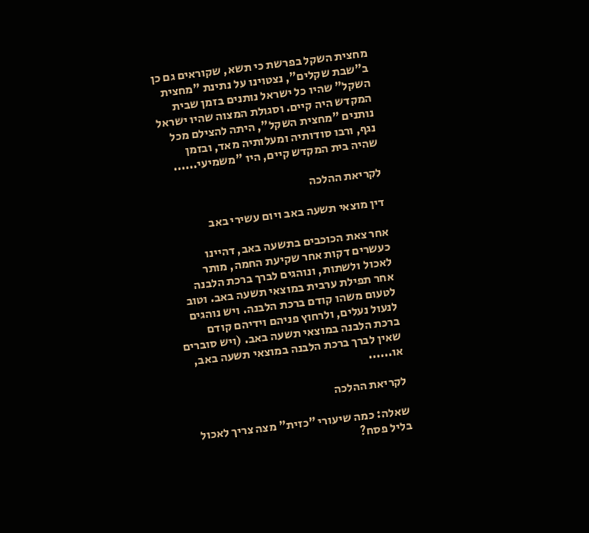מחצית השקל בפרשת כי תשא, שקוראים גם כן ב"שבת שקלים", נצטוינו על נתינת "מחצית השקל" שהיו כל ישראל נותנים בזמן שבית המקדש היה קיים. וסגולת המצוה שהיו ישראל נותנים "מחצית השקל", היתה להצילם מכל נגף, ורבו סודותיה ומעלותיה מאד, ובזמן שהיה בית המקדש קיים, היו "משמיעי......

לקריאת ההלכה

דין מוצאי תשעה באב ויום עשירי באב

אחר צאת הכוכבים בתשעה באב, דהיינו כעשרים דקות אחר שקיעת החמה, מותר לאכול ולשתות, ונוהגים לברך ברכת הלבנה אחר תפילת ערבית במוצאי תשעה באב. וטוב לטעום משהו קודם ברכת הלבנה. ויש נוהגים לנעול נעלים, ולרחוץ פניהם וידיהם קודם ברכת הלבנה במוצאי תשעה באב. (ויש סוברים שאין לברך ברכת הלבנה במוצאי תשעה באב, או......

לקריאת ההלכה

שאלה: כמה שיעורי "כזית" מצה צריך לאכול בליל פסח?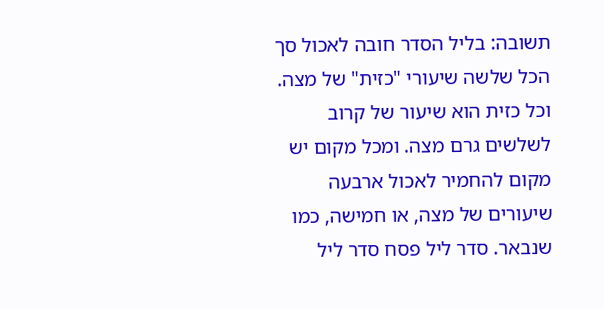תשובה: בליל הסדר חובה לאכול סך הכל שלשה שיעורי "כזית" של מצה. וכל כזית הוא שיעור של קרוב לשלשים גרם מצה. ומכל מקום יש מקום להחמיר לאכול ארבעה שיעורים של מצה, או חמישה, כמו שנבאר. סדר ליל פסח סדר ליל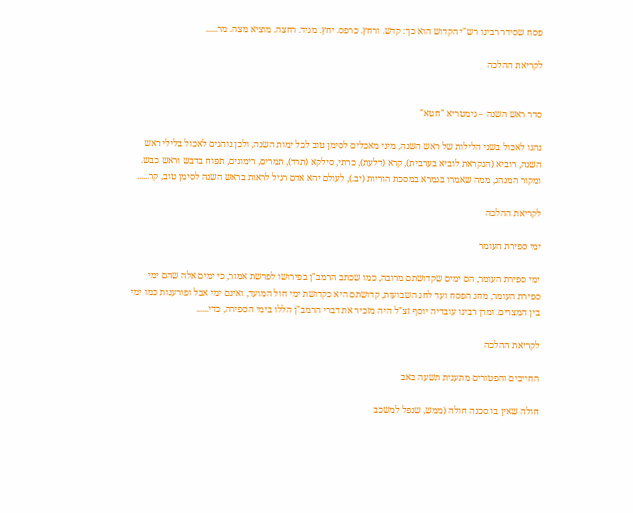פסח שסידר רבינו רש"י הקדוש הוא כך: קדש. ורחץ. כרפס. יחץ. מגיד. רחצה. מוציא מצה. מר......

לקריאת ההלכה


סדר ראש השנה – גימטריא "חטא"

נהגו לאכול בשני הלילות של ראש השנה, מיני מאכלים לסימן טוב לכל ימות השנה, ולכן נוהגים לאכול בלילי ראש השנה, רוביא (הנקראת לוביא בערבית), קרא (דלעת), כרתי, סילקא (תרד), תמרים, רימונים, תפוח בדבש וראש כבש. ומקור המנהג, ממה שאמרו בגמרא במסכת הוריות (יב.), לעולם יהא אדם רגיל לראות בראש השנה לסימן טוב, קר......

לקריאת ההלכה

ימי ספירת העומר

ימי ספירת העומר, הם ימים שקדושתם מרובה, כמו שכתב הרמב"ן בפירושו לפרשת אמור, כי ימים אלה שהם ימי ספירת העומר, מחג הפסח ועד לחג השבועות, קדושתם היא כקדושת ימי חול המועד, ואינם ימי אבל ופורענות כמו ימי בין המצרים. ומרן רבינו עובדיה יוסף זצ"ל היה מזכיר את דברי הרמב"ן הללו בימי הספירה, כדי......

לקריאת ההלכה

החייבים והפטורים מתענית תשעה באב

חולה שאין בו סכנה חולה (ממש, שנפל למשכב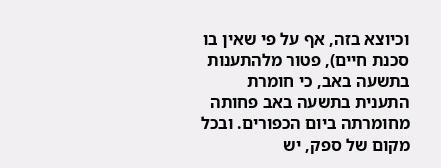וכיוצא בזה, אף על פי שאין בו סכנת חיים), פטור מלהתענות בתשעה באב, כי חומרת התענית בתשעה באב פחותה מחומרתה ביום הכפורים. ובכל מקום של ספק, יש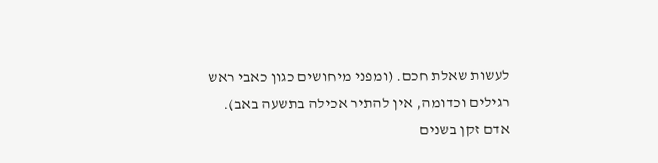לעשות שאלת חכם. (ומפני מיחושים כגון כאבי ראש רגילים וכדומה, אין להתיר אכילה בתשעה באב). אדם זקן בשנים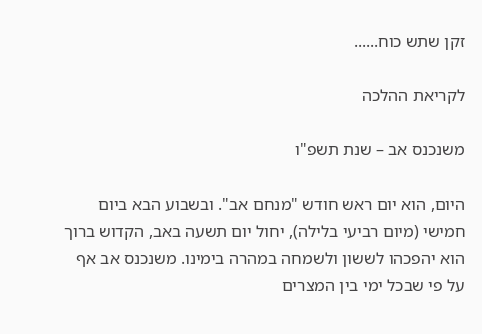זקן שתש כוח......

לקריאת ההלכה

משנכנס אב – שנת תשפ"ו

היום, הוא יום ראש חודש "מנחם אב". ובשבוע הבא ביום חמישי (מיום רביעי בלילה), יחול יום תשעה באב, הקדוש ברוך הוא יהפכהו לששון ולשמחה במהרה בימינו. משנכנס אב אף על פי שבכל ימי בין המצרים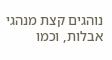נוהגים קצת מנהגי אבלות, וכמו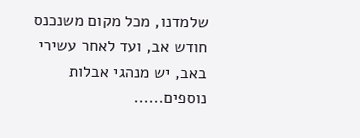שלמדנו, מכל מקום משנכנס חודש אב, ועד לאחר עשירי באב, יש מנהגי אבלות נוספים......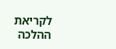לקריאת ההלכה